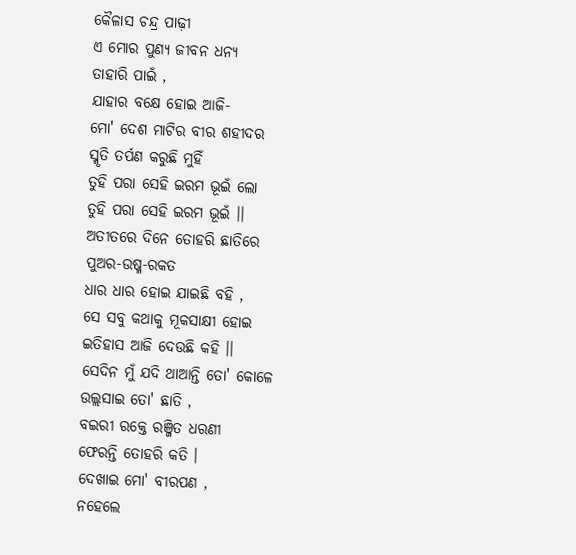କୈଳାସ ଚନ୍ଦ୍ର ପାଢ଼ୀ
ଏ ମୋର ପୁଣ୍ଯ ଜୀବନ ଧନ୍ୟ
ତାହାରି ପାଇଁ ,
ଯାହାର ବକ୍ଷେ ହୋଇ ଆଜି-
ମୋ' ଦେଶ ମାଟିର ବୀର ଶହୀଦର
ସ୍ମୃତି ତର୍ପଣ କରୁଛି ମୁହିଁ
ତୁହି ପରା ସେହି ଇରମ ଭୂଇଁ ଲୋ
ତୁହି ପରା ସେହି ଇରମ ଭୂଇଁ ।।
ଅତୀତରେ ଦିନେ ତୋହରି ଛାତିରେ
ପୁଅର-ଉଷ୍ମ-ରକତ
ଧାର ଧାର ହୋଇ ଯାଇଛି ବହି ,
ସେ ସବୁ କଥାକୁ ମୂକସାକ୍ଷୀ ହୋଇ
ଇତିହାସ ଆଜି ଦେଉଛି କହି ।।
ସେଦିନ ମୁଁ ଯଦି ଥାଆନ୍ତି ତୋ' କୋଳେ
ଉଲ୍ଲସାଇ ତୋ' ଛାତି ,
ବଇରୀ ରକ୍ତେ ରଞ୍ଜିତ ଧରଣୀ
ଫେରନ୍ତି ତୋହରି କତି ।
ଦେଖାଇ ମୋ' ବୀରପଣ ,
ନହେଲେ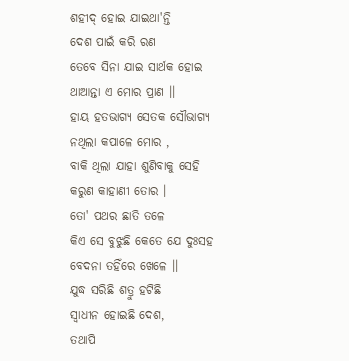ଶହୀଦ୍ ହୋଇ ଯାଇଥା'ନ୍ତି
ଦେଶ ପାଇଁ କରି ରଣ
ତେବେ ସିନା ଯାଇ ସାର୍ଥକ ହୋଇ
ଥାଆନ୍ତା ଏ ମୋର ପ୍ରାଣ ।।
ହାୟ ହତଭାଗ୍ୟ ସେତକ ସୌଭାଗ୍ୟ
ନଥିଲା କପାଳେ ମୋର ,
ବାକି ଥିଲା ଯାହା ଶୁଣିବାକୁ ସେହି
କରୁଣ କାହାଣୀ ତୋର ।
ତୋ' ପଥର ଛାତି ତଳେ
କିଏ ସେ ବୁଝୁଛି କେତେ ଯେ ଦୁଃସହ
ବେଦନା ତହିଁରେ ଖେଳେ ।।
ଯୁଦ୍ଧ ସରିଛି ଶତ୍ରୁ ହଟିଛି
ସ୍ବାଧୀନ ହୋଇଛି ଦେଶ,
ତଥାପି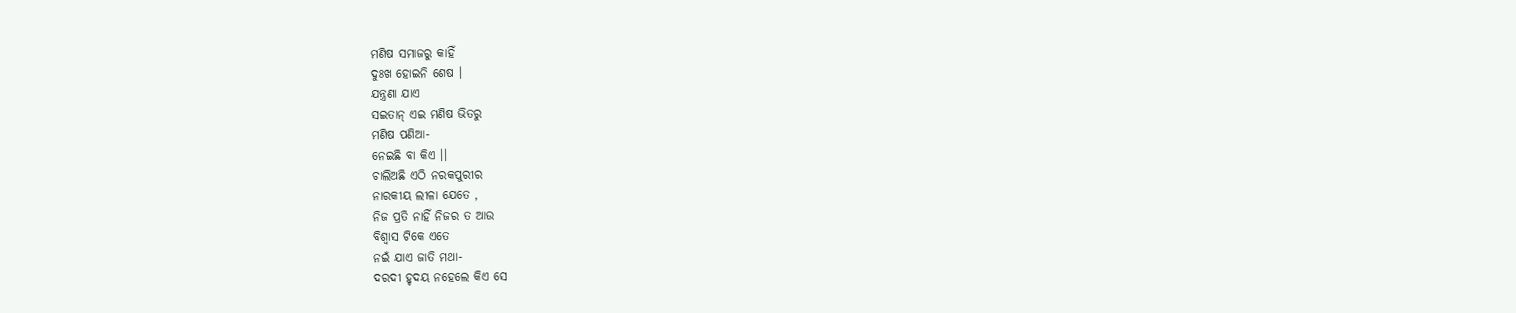ମଣିଷ ସମାଜରୁ କାହିଁ
ଦୁଃଖ ହୋଇନି ଶେଷ ।
ଯନ୍ତ୍ରଣା ଯାଏ
ସଇତାନ୍ ଏଇ ମଣିଷ ଭିତରୁ
ମଣିଷ ପଣିଆ-
ନେଇଛି ବା କିଏ ।।
ଚାଲିଅଛି ଏଠି ନରକପୁରୀର
ନାରକୀୟ ଲୀଳା ଯେତେ ,
ନିଜ ପ୍ରତି ନାହିଁ ନିଜର ତ ଆଉ
ବିଶ୍ବାସ ଟିକେ ଏତେ
ନଇଁ ଯାଏ ଜାତି ମଥା-
ଦରଦୀ ହୃଦୟ ନହେଲେ କିଏ ସେ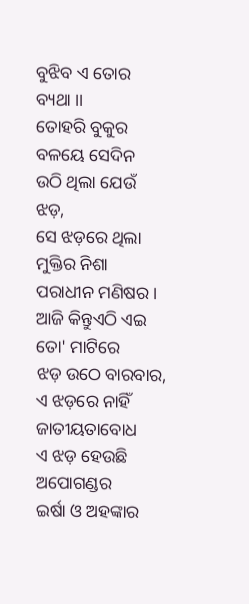ବୁଝିବ ଏ ତୋର ବ୍ୟଥା ।।
ତୋହରି ବୁକୁର ବଳୟେ ସେଦିନ
ଉଠି ଥିଲା ଯେଉଁ ଝଡ଼,
ସେ ଝଡ଼ରେ ଥିଲା ମୁକ୍ତିର ନିଶା
ପରାଧୀନ ମଣିଷର ।
ଆଜି କିନ୍ତୁଏଠି ଏଇ ତୋ' ମାଟିରେ
ଝଡ଼ ଉଠେ ବାରବାର,
ଏ ଝଡ଼ରେ ନାହିଁ ଜାତୀୟତାବୋଧ
ଏ ଝଡ଼ ହେଉଛି ଅପୋଗଣ୍ଡର
ଇର୍ଷା ଓ ଅହଙ୍କାର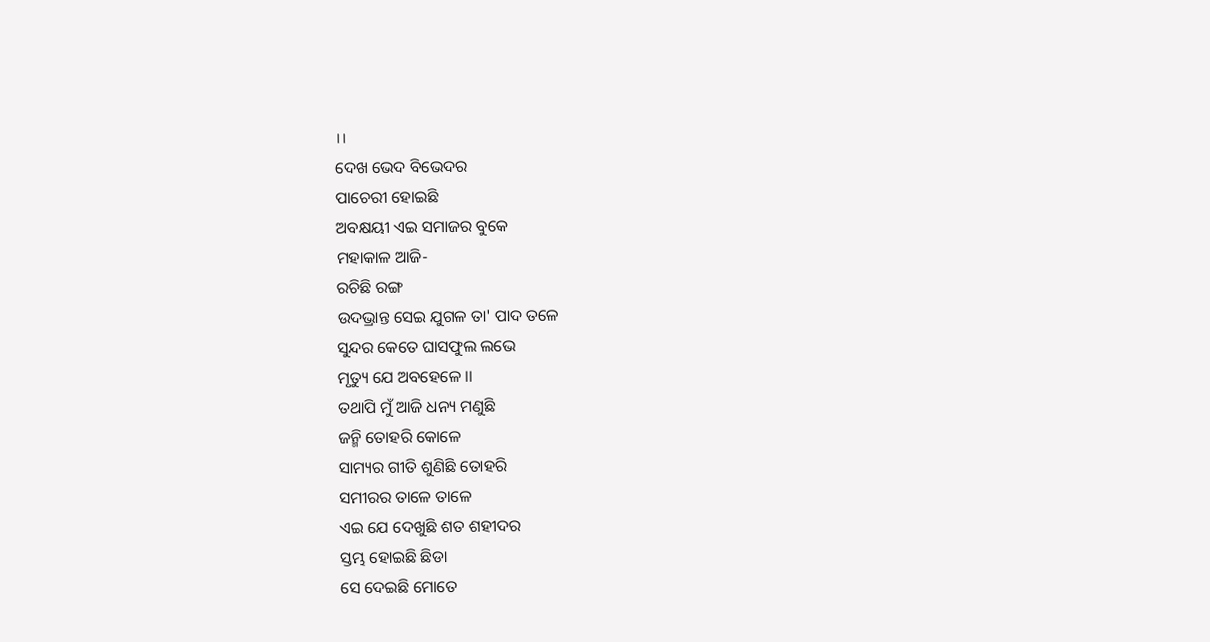।।
ଦେଖ ଭେଦ ବିଭେଦର
ପାଚେରୀ ହୋଇଛି
ଅବକ୍ଷୟୀ ଏଇ ସମାଜର ବୁକେ
ମହାକାଳ ଆଜି-
ରଚିଛି ରଙ୍ଗ
ଉଦଭ୍ରାନ୍ତ ସେଇ ଯୁଗଳ ତା' ପାଦ ତଳେ
ସୁନ୍ଦର କେତେ ଘାସଫୁଲ ଲଭେ
ମୃତ୍ୟୁ ଯେ ଅବହେଳେ ।।
ତଥାପି ମୁଁ ଆଜି ଧନ୍ୟ ମଣୁଛି
ଜନ୍ମି ତୋହରି କୋଳେ
ସାମ୍ୟର ଗୀତି ଶୁଣିଛି ତୋହରି
ସମୀରର ତାଳେ ତାଳେ
ଏଇ ଯେ ଦେଖୁଛି ଶତ ଶହୀଦର
ସ୍ତମ୍ଭ ହୋଇଛି ଛିଡା
ସେ ଦେଇଛି ମୋତେ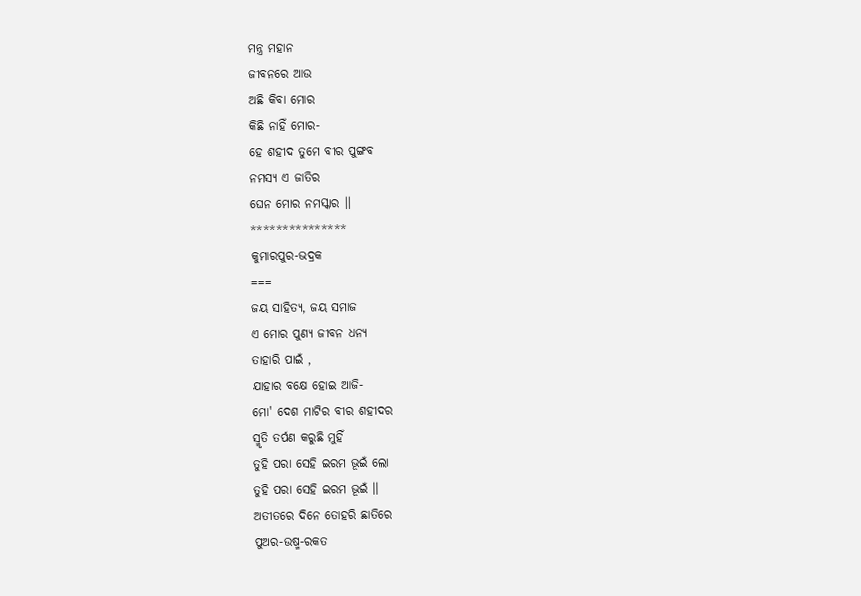ମନ୍ତ୍ର ମହାନ
ଜୀବନରେ ଆଉ
ଅଛି କିବା ମୋର
କିଛି ନାହିଁ ମୋର-
ହେ ଶହୀଦ ତୁମେ ବୀର ପୁଙ୍ଗବ
ନମସ୍ୟ ଏ ଜାତିର
ଘେନ ମୋର ନମସ୍କାର ।।
***************
କୁମାରପୁର-ଭଦ୍ରକ
===
ଜୟ ସାହିତ୍ୟ, ଜୟ ସମାଜ
ଏ ମୋର ପୁଣ୍ଯ ଜୀବନ ଧନ୍ୟ
ତାହାରି ପାଇଁ ,
ଯାହାର ବକ୍ଷେ ହୋଇ ଆଜି-
ମୋ' ଦେଶ ମାଟିର ବୀର ଶହୀଦର
ସ୍ମୃତି ତର୍ପଣ କରୁଛି ମୁହିଁ
ତୁହି ପରା ସେହି ଇରମ ଭୂଇଁ ଲୋ
ତୁହି ପରା ସେହି ଇରମ ଭୂଇଁ ।।
ଅତୀତରେ ଦିନେ ତୋହରି ଛାତିରେ
ପୁଅର-ଉଷ୍ମ-ରକତ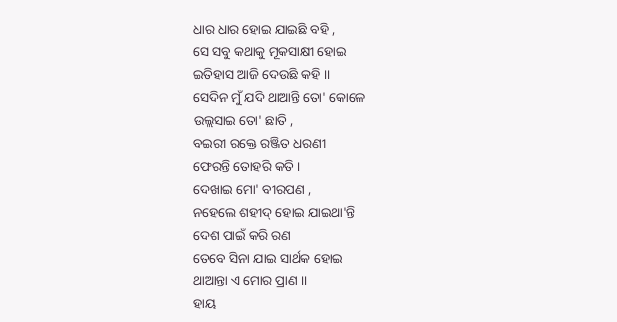ଧାର ଧାର ହୋଇ ଯାଇଛି ବହି ,
ସେ ସବୁ କଥାକୁ ମୂକସାକ୍ଷୀ ହୋଇ
ଇତିହାସ ଆଜି ଦେଉଛି କହି ।।
ସେଦିନ ମୁଁ ଯଦି ଥାଆନ୍ତି ତୋ' କୋଳେ
ଉଲ୍ଲସାଇ ତୋ' ଛାତି ,
ବଇରୀ ରକ୍ତେ ରଞ୍ଜିତ ଧରଣୀ
ଫେରନ୍ତି ତୋହରି କତି ।
ଦେଖାଇ ମୋ' ବୀରପଣ ,
ନହେଲେ ଶହୀଦ୍ ହୋଇ ଯାଇଥା'ନ୍ତି
ଦେଶ ପାଇଁ କରି ରଣ
ତେବେ ସିନା ଯାଇ ସାର୍ଥକ ହୋଇ
ଥାଆନ୍ତା ଏ ମୋର ପ୍ରାଣ ।।
ହାୟ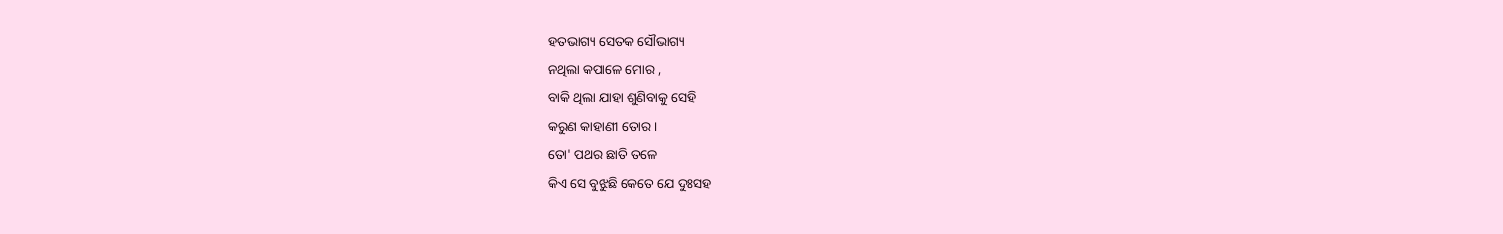ହତଭାଗ୍ୟ ସେତକ ସୌଭାଗ୍ୟ
ନଥିଲା କପାଳେ ମୋର ,
ବାକି ଥିଲା ଯାହା ଶୁଣିବାକୁ ସେହି
କରୁଣ କାହାଣୀ ତୋର ।
ତୋ' ପଥର ଛାତି ତଳେ
କିଏ ସେ ବୁଝୁଛି କେତେ ଯେ ଦୁଃସହ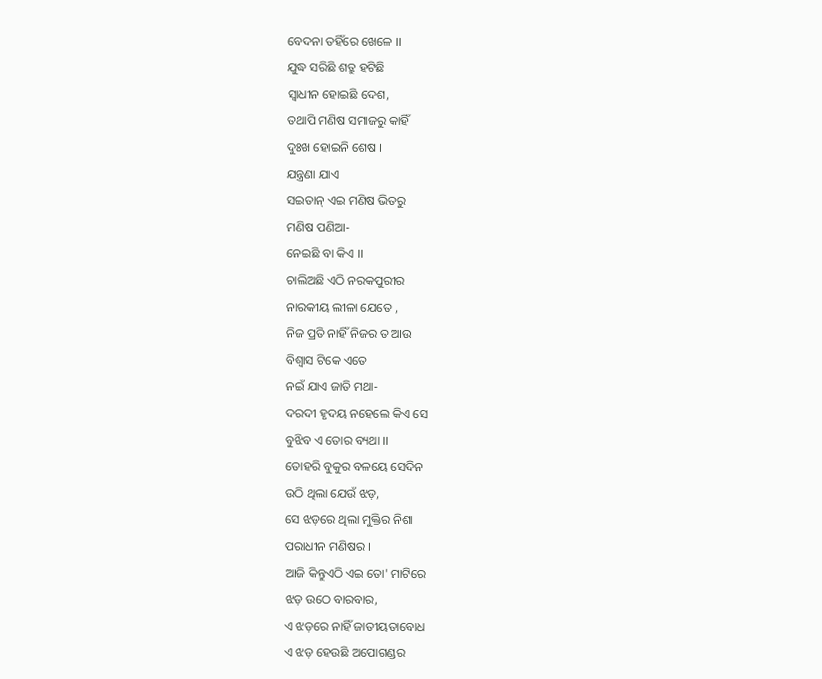ବେଦନା ତହିଁରେ ଖେଳେ ।।
ଯୁଦ୍ଧ ସରିଛି ଶତ୍ରୁ ହଟିଛି
ସ୍ବାଧୀନ ହୋଇଛି ଦେଶ,
ତଥାପି ମଣିଷ ସମାଜରୁ କାହିଁ
ଦୁଃଖ ହୋଇନି ଶେଷ ।
ଯନ୍ତ୍ରଣା ଯାଏ
ସଇତାନ୍ ଏଇ ମଣିଷ ଭିତରୁ
ମଣିଷ ପଣିଆ-
ନେଇଛି ବା କିଏ ।।
ଚାଲିଅଛି ଏଠି ନରକପୁରୀର
ନାରକୀୟ ଲୀଳା ଯେତେ ,
ନିଜ ପ୍ରତି ନାହିଁ ନିଜର ତ ଆଉ
ବିଶ୍ବାସ ଟିକେ ଏତେ
ନଇଁ ଯାଏ ଜାତି ମଥା-
ଦରଦୀ ହୃଦୟ ନହେଲେ କିଏ ସେ
ବୁଝିବ ଏ ତୋର ବ୍ୟଥା ।।
ତୋହରି ବୁକୁର ବଳୟେ ସେଦିନ
ଉଠି ଥିଲା ଯେଉଁ ଝଡ଼,
ସେ ଝଡ଼ରେ ଥିଲା ମୁକ୍ତିର ନିଶା
ପରାଧୀନ ମଣିଷର ।
ଆଜି କିନ୍ତୁଏଠି ଏଇ ତୋ' ମାଟିରେ
ଝଡ଼ ଉଠେ ବାରବାର,
ଏ ଝଡ଼ରେ ନାହିଁ ଜାତୀୟତାବୋଧ
ଏ ଝଡ଼ ହେଉଛି ଅପୋଗଣ୍ଡର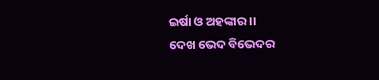ଇର୍ଷା ଓ ଅହଙ୍କାର ।।
ଦେଖ ଭେଦ ବିଭେଦର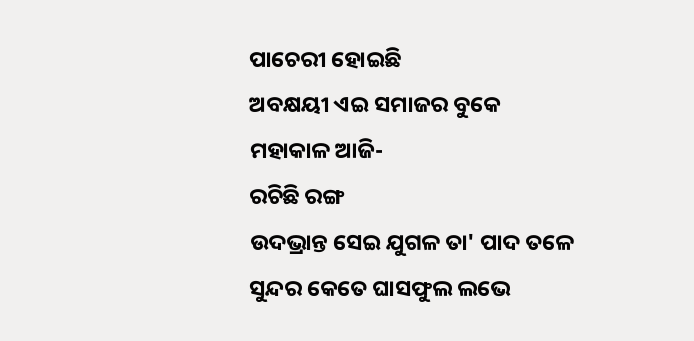ପାଚେରୀ ହୋଇଛି
ଅବକ୍ଷୟୀ ଏଇ ସମାଜର ବୁକେ
ମହାକାଳ ଆଜି-
ରଚିଛି ରଙ୍ଗ
ଉଦଭ୍ରାନ୍ତ ସେଇ ଯୁଗଳ ତା' ପାଦ ତଳେ
ସୁନ୍ଦର କେତେ ଘାସଫୁଲ ଲଭେ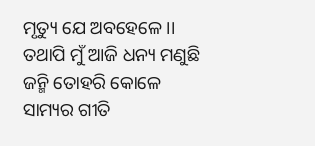ମୃତ୍ୟୁ ଯେ ଅବହେଳେ ।।
ତଥାପି ମୁଁ ଆଜି ଧନ୍ୟ ମଣୁଛି
ଜନ୍ମି ତୋହରି କୋଳେ
ସାମ୍ୟର ଗୀତି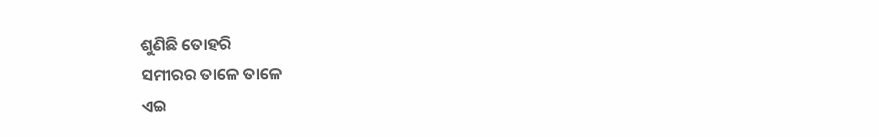ଶୁଣିଛି ତୋହରି
ସମୀରର ତାଳେ ତାଳେ
ଏଇ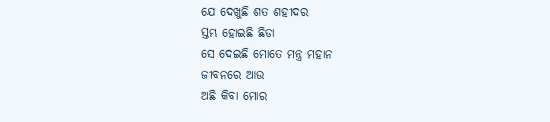ଯେ ଦେଖୁଛି ଶତ ଶହୀଦର
ସ୍ତମ୍ଭ ହୋଇଛି ଛିଡା
ସେ ଦେଇଛି ମୋତେ ମନ୍ତ୍ର ମହାନ
ଜୀବନରେ ଆଉ
ଅଛି କିବା ମୋର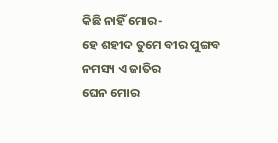କିଛି ନାହିଁ ମୋର-
ହେ ଶହୀଦ ତୁମେ ବୀର ପୁଙ୍ଗବ
ନମସ୍ୟ ଏ ଜାତିର
ଘେନ ମୋର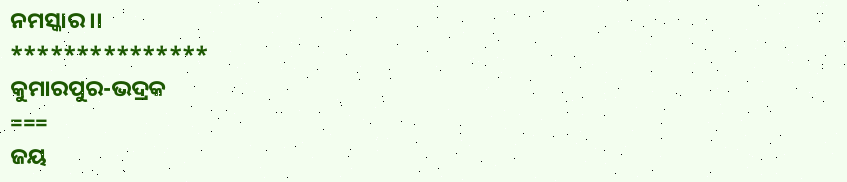ନମସ୍କାର ।।
***************
କୁମାରପୁର-ଭଦ୍ରକ
===
ଜୟ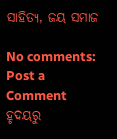ସାହିତ୍ୟ, ଜୟ ସମାଜ

No comments:
Post a Comment
ହୃଦୟରୁ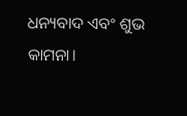ଧନ୍ୟବାଦ ଏବଂ ଶୁଭ କାମନା।